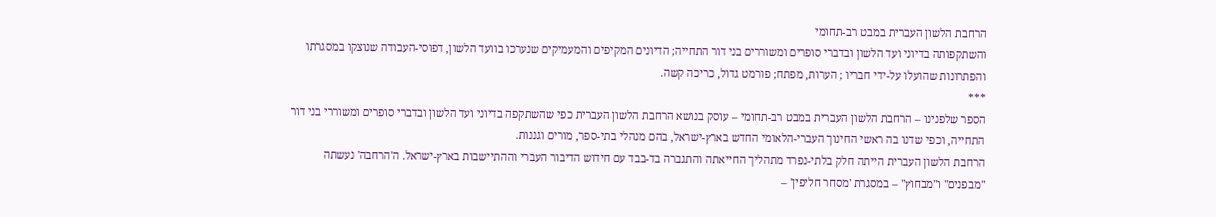הרחבת הלשון העברית במבט רב-תחומי
והשתקפותה בדיוני ועד הלשון ובדברי סופרים ומשוררים בני דור התחייה; הדיונים המקיפים והמעמיקים שנערכו בוועד הלשון, דפוסי-העבודה שנוצקו במסגרתו והפתרונות שהועלו על-ידי חבריו ; הערות, מפתח; פורמט גדול, כריכה קשה.
***
הספר שלפנינו – הרחבת הלשון העברית במבט רב-תחומי – עוסק בנושא הרחבת הלשון העברית כפי שהשתקפה בדיוני ועד הלשון ובדברי סופרים ומשוררי בני דור התחייה, וכפי שדנו בה ראשי החינוך העברי-הלאומי החדש בארץ-ישראל, בהם מנהלי בתי-ספר, מורים וגננות.
הרחבת הלשון העברית הייתה חלק בלתי-נפרד מתהליך החייאתה והתגברה בד-בבד עם חידוש הדיבור העברי וההתיישבות בארץ-ישראל. ה'הרחבה' נעשתה "מבפנים" ו"מבחוץ" – במסגרת 'מסחר חליפין' –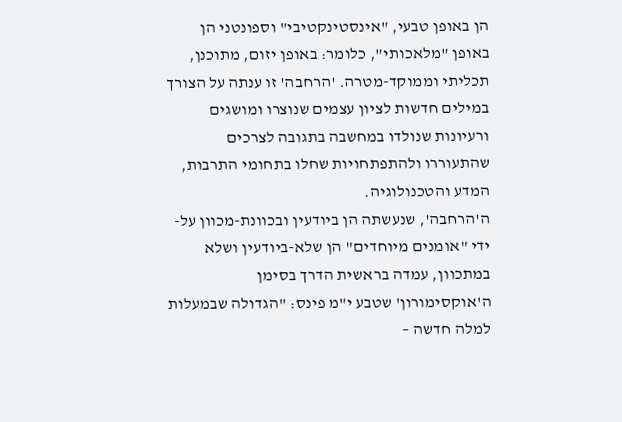הן באופן טבעי, "אינסטינקטיבי" וספונטני הן באופן "מלאכותי", כלומר: באופן יזום, מתוכנן, תכליתי וממוקד-מטרה. 'הרחבה' זו ענתה על הצורך במילים חדשות לציון עצמים שנוצרו ומושגים ורעיונות שנולדו במחשבה בתגובה לצרכים שהתעוררו ולהתפתחויות שחלו בתחומי התרבות, המדע והטכנולוגיה.
ה'הרחבה', שנעשתה הן ביודעין ובכוונת-מכוון על-ידי "אומנים מיוחדים" הן שלא-ביודעין ושלא במתכוון, עמדה בראשית הדרך בסימן ה'אוקסימורון' שטבע י"מ פינס: "הגדולה שבמעלות למלה חדשה –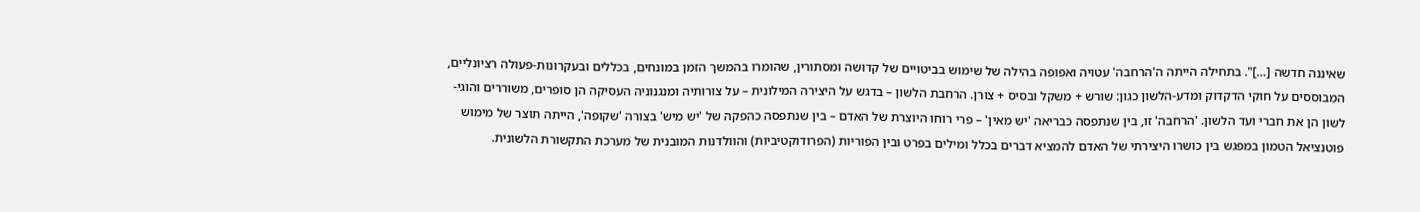שאיננה חדשה […]". בתחילה הייתה ה'הרחבה' עטויה ואפופה בהילה של שימוש בביטויים של קדושה ומסתורין, שהומרו בהמשך הזמן במונחים, בכללים ובעקרונות-פעולה רציונליים, המבוססים על חוקי הדקדוק ומדע-הלשון כגון: שורש + משקל ובסיס + צורן. הרחבת הלשון – בדגש על היצירה המילונית – על צורותיה ומנגנוניה העסיקה הן סופרים, משוררים והוגי-לשון הן את חברי ועד הלשון. 'הרחבה' זו, בין שנתפסה כבריאה 'יש מאין' – פרי רוחו היוצרת של האדם – בין שנתפסה כהפקה של 'יש מיש' בצורה 'שקופה', הייתה תוצר של מימוש פוטנציאל הטמון במפגש בין כושרו היצירתי של האדם להמציא דברים בכלל ומילים בפרט ובין הפוריות (הפרודוקטיביות) והוולדנות המובנית של מערכת התקשורת הלשונית.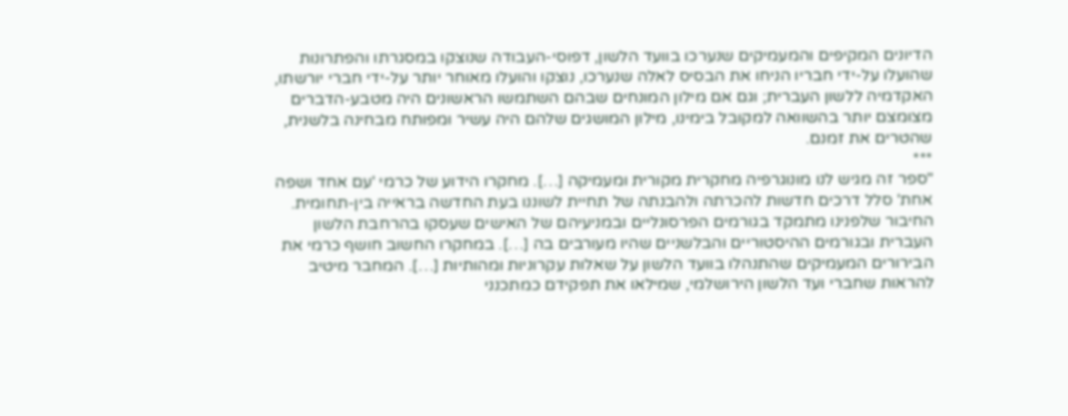הדיונים המקיפים והמעמיקים שנערכו בוועד הלשון, דפוסי-העבודה שנוצקו במסגרתו והפתרונות שהועלו על-ידי חבריו הניחו את הבסיס לאלה שנערכו, נוצקו והועלו מאוחר יותר על-ידי חברי יורשתו, האקדמיה ללשון העברית; וגם אם מילון המונחים שבהם השתמשו הראשונים היה מטבע-הדברים מצומצם יותר בהשוואה למקובל בימינו, מילון המושגים שלהם היה עשיר ומפותח מבחינה בלשנית, שהטרים את זמנם.
***
"ספר זה מגיש לנו מונוגרפיה מחקרית מקורית ומעמיקה […]. מחקרו הידוע של כרמי 'עם אחד ושפה אחת' סלל דרכים חדשות להכרתה ולהבנתה של תחיית לשוננו בעת החדשה בראייה בין-תחומית. החיבור שלפנינו מתמקד בגורמים הפרסונליים ובמניעיהם של האישים שעסקו בהרחבת הלשון העברית ובגורמים ההיסטוריים והבלשניים שהיו מעורבים בה […]. במחקרו החשוב חושף כרמי את הבירורים המעמיקים שהתנהלו בוועד הלשון על שאלות עקרוניות ומהותיות […]. המחבר מיטיב להראות שחברי ועד הלשון הירושלמי, שמילאו את תפקידם כמתכנני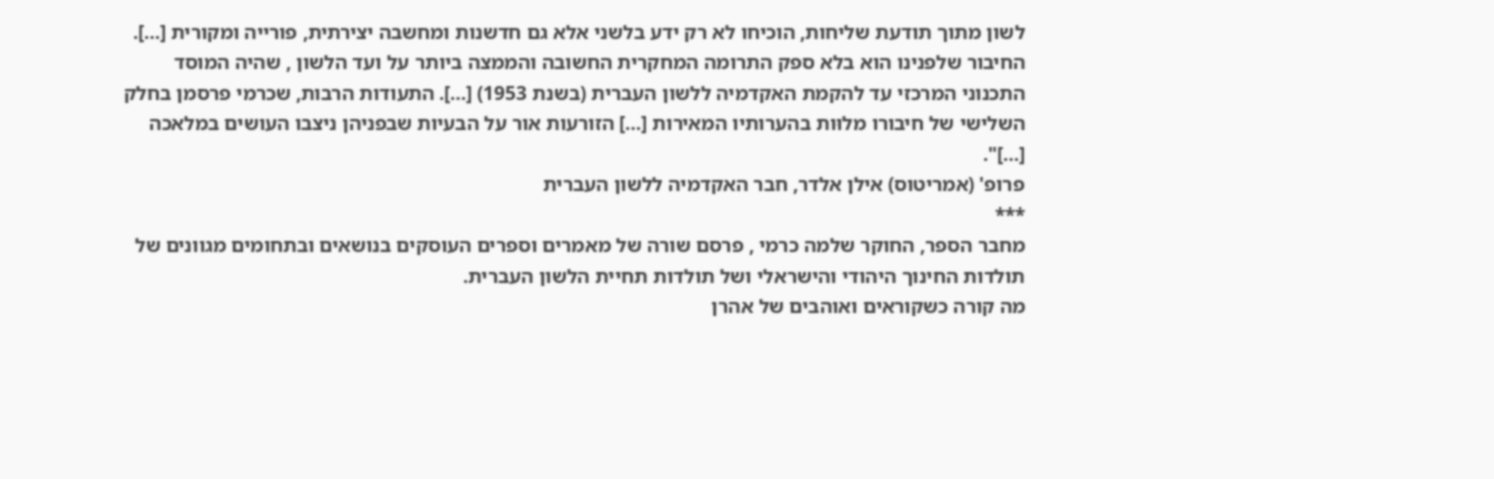לשון מתוך תודעת שליחות, הוכיחו לא רק ידע בלשני אלא גם חדשנות ומחשבה יצירתית, פורייה ומקורית […]. החיבור שלפנינו הוא בלא ספק התרומה המחקרית החשובה והממצה ביותר על ועד הלשון , שהיה המוסד התכנוני המרכזי עד להקמת האקדמיה ללשון העברית (בשנת 1953) […]. התעודות הרבות, שכרמי פרסמן בחלק השלישי של חיבורו מלוּות בהערותיו המאירות […] הזורעות אור על הבעיות שבפניהן ניצבו העושים במלאכה […]".
פרופ' (אמריטוס) אילן אלדר, חבר האקדמיה ללשון העברית
***
מחבר הספר, החוקר שלמה כרמי , פרסם שורה של מאמרים וספרים העוסקים בנושאים ובתחומים מגוונים של תולדות החינוך היהודי והישראלי ושל תולדות תחיית הלשון העברית.
מה קורה כשקוראים ואוהבים של אהרן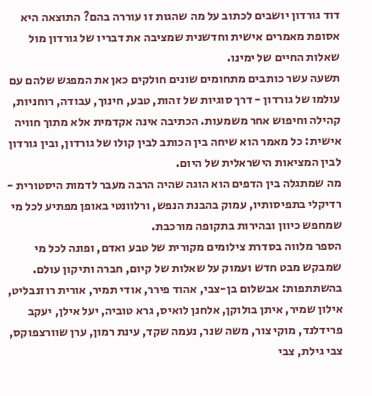דוד גורדון יושבים לכתוב על מה שהגות זו עוררה בהם? התוצאה היא אסופת מאמרים אישית וחדשנית שמציבה את דבריו של גורדון מול שאלות החיים של ימינו.
תשעה עשר כותבים מתחומים שונים חולקים כאן את המפגש שלהם עם עולמו של גורדון - דרך סוגיות של זהות, טבע, חינוך, עבודה, רוחניות, קהילה וחיפוש אחר משמעות. הכתיבה אינה אקדמית אלא מתוך חוויה אישית: כל מאמר הוא שיחה בין הכותב לבין קולו של גורדון, ובין גורדון לבין המציאות הישראלית של היום.
מה שמתגלה בין הדפים הוא הוגה שהיה הרבה מעבר לדמות היסטורית - רדיקלי בתפיסותיו, עמוק בהבנת הנפש, ורלוונטי באופן מפתיע לכל מי שמחפש כיוון ובהירות בתקופה מורכבת.
הספר מלווה בסדרת צילומים מקורית של טבע ואדם, ופונה לכל מי שמבקש מבט חדש ועמוק על שאלות של קיום, חברה ותיקון עולם.
בהשתתפות: אבשלום בן-צבי, אהוד פירר, אודי תמיר, אורית רוזנבליט, אילון שמיר, איתן בולוקן, אלחנן לואיס, גרא טוביה, יעל אילן, יעקב פרידלנד, מוקי צור, משה שנר, נעמה שקד, עינת רמון, ערן שוורצפוקס, צבי גילת, צבי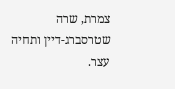צמרת, שרה שטרסברג-דיין ותחיה עצר.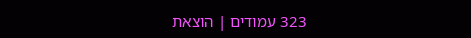323 עמודים | הוצאת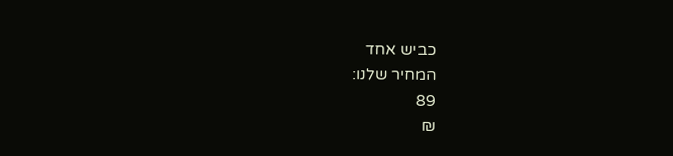כביש אחד
המחיר שלנו:
89
₪